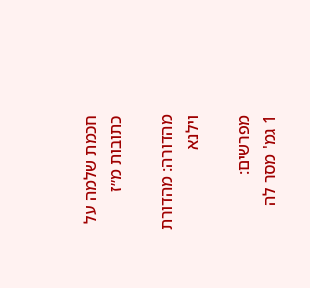חכמת שלמה על כתובות מ״ז

מהדורה: מהדורת וילנא

מפרשים:
1 גמ' מסר לה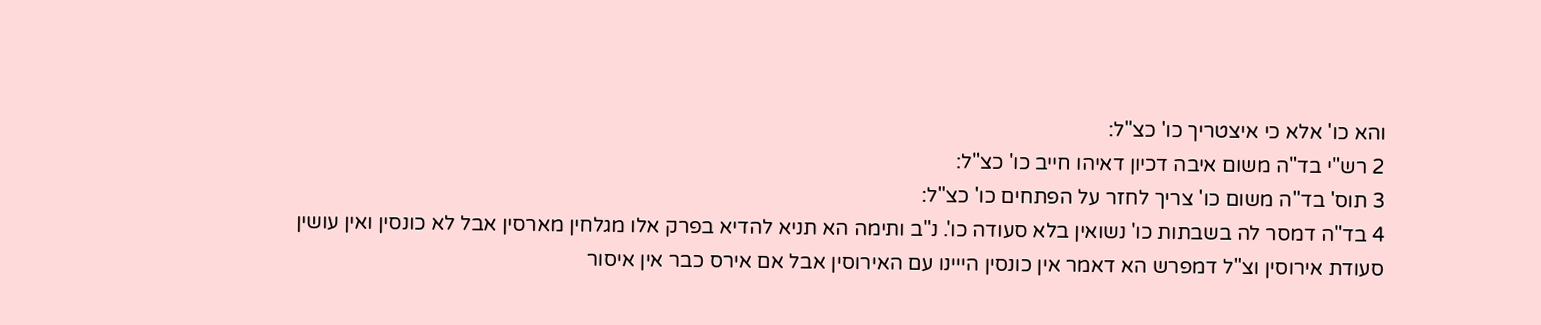והא כו' אלא כי איצטריך כו' כצ"ל:
2 רש"י בד"ה משום איבה דכיון דאיהו חייב כו' כצ"ל:
3 תוס' בד"ה משום כו' צריך לחזר על הפתחים כו' כצ"ל:
4 בד"ה דמסר לה בשבתות כו' נשואין בלא סעודה כו'. נ"ב ותימה הא תניא להדיא בפרק אלו מגלחין מארסין אבל לא כונסין ואין עושין סעודת אירוסין וצ"ל דמפרש הא דאמר אין כונסין הייינו עם האירוסין אבל אם אירס כבר אין איסור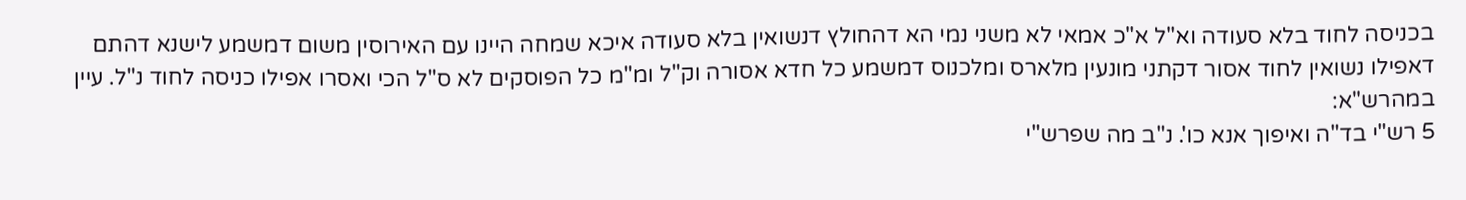בכניסה לחוד בלא סעודה וא"ל א"כ אמאי לא משני נמי הא דהחולץ דנשואין בלא סעודה איכא שמחה היינו עם האירוסין משום דמשמע לישנא דהתם דאפילו נשואין לחוד אסור דקתני מונעין מלארס ומלכנוס דמשמע כל חדא אסורה וק"ל ומ"מ כל הפוסקים לא ס"ל הכי ואסרו אפילו כניסה לחוד נ"ל. עיין במהרש"א:
5 רש"י בד"ה ואיפוך אנא כו'. נ"ב מה שפרש"י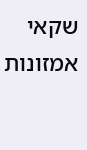שקאי אמזונות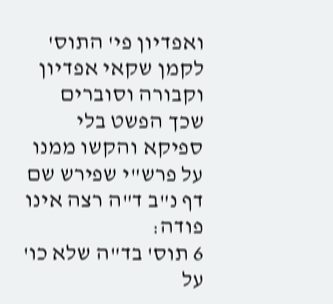ואפדיון פי' התוס' לקמן שקאי אפדיון וקבורה וסוברים שכך הפשט בלי ספיקא והקשו ממנו על פרש"י שפירש שם דף נ"ב ד"ה רצה אינו פודה:
6 תוס' בד"ה שלא כו' על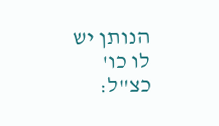הנותן יש לו כו' כצ"ל: